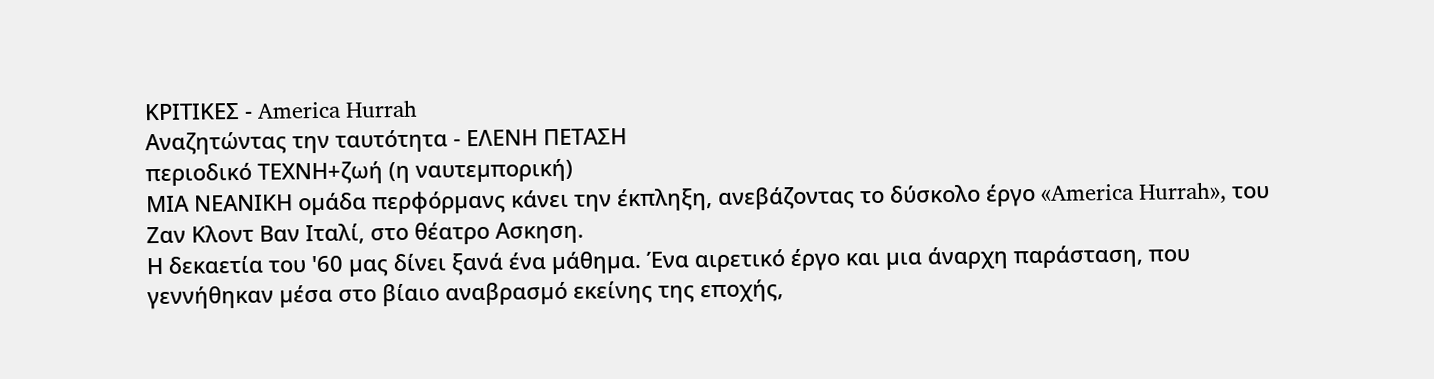ΚΡΙΤΙΚΕΣ - America Hurrah
Αναζητώντας την ταυτότητα - ΕΛΕΝΗ ΠΕΤΑΣΗ
περιοδικό ΤΕΧΝΗ+ζωή (η ναυτεµπορική)
ΜΙΑ ΝΕΑΝΙΚΗ οµάδα περφόρµανς κάνει την έκπληξη, ανεβάζοντας το δύσκολο έργο «America Hurrah», του Ζαν Κλοντ Βαν Ιταλί, στο θέατρο Ασκηση.
Η δεκαετία του '60 µας δίνει ξανά ένα µάθηµα. Ένα αιρετικό έργο και µια άναρχη παράσταση, που γεννήθηκαν µέσα στο βίαιο αναβρασµό εκείνης της εποχής,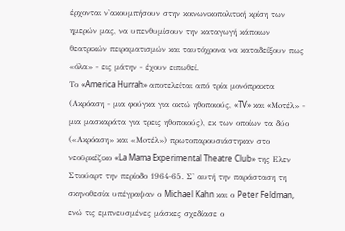έρχονται ν'ακουµπήσουν στην κοινωνικοπολιτική κρίση των ηµερών µας, να υπενθυµίσουν την καταγωγή κάποιων θεατρικών πειραµατισµών και ταυτόχρονα να καταδείξουν πως «όλα» - εις µάτην - έχουν ειπωθεί.
Το «America Hurrah» αποτελείται από τρία µονόπρακτα (Ακρόαση - µια φούγκα για οκτώ ηθοποιούς, «TV» και «Moτέλ» - µια µασκαράτα για τρεις ηθοποιούς), εκ των οποίων τα δύο («Ακρόαση» και «Μoτέλ») πρωτοπαρουσιάστηκαν στο νεοϋρκέζικο «La Mama Experimental Theatre Club» της Ελεν Στιούαρτ την περίοδο 1964-65. Σ' αυτή την παράσταση τη σκηνοθεσία υπέγραψαν ο Michael Kahn και ο Peter Feldman, ενώ τις εµπνευσµένες µάσκες σχεδίασε ο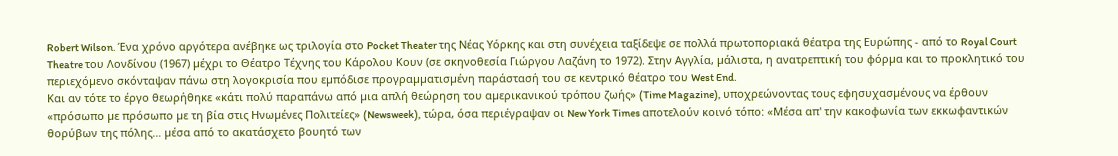Robert Wilson. Ένα χρόνο αργότερα ανέβηκε ως τριλογία στο Pocket Theater της Νέας Υόρκης και στη συνέχεια ταξίδεψε σε πολλά πρωτοποριακά θέατρα της Ευρώπης - από το Royal Court Theatre του Λονδίνου (1967) µέχρι το Θέατρο Τέχνης του Κάρολου Κουν (σε σκηνοθεσία Γιώργου Λαζάνη το 1972). Στην Αγγλία, µάλιστα, η ανατρεπτική του φόρµα και το προκλητικό του περιεχόµενο σκόνταψαν πάνω στη λογοκρισία που εµπόδισε προγραµµατισµένη παράστασή του σε κεντρικό θέατρο του West End.
Και αν τότε το έργο θεωρήθηκε «κάτι πολύ παραπάνω από µια απλή θεώρηση του αµερικανικού τρόπου ζωής» (Time Magazine), υποχρεώνοντας τους εφησυχασµένους να έρθουν «πρόσωπο µε πρόσωπο µε τη βία στις Ηνωµένες Πολιτείες» (Newsweek), τώρα, όσα περιέγραψαν οι New York Times αποτελούν κοινό τόπο: «Μέσα απ' την κακοφωνία των εκκωφαντικών θορύβων της πόλης… µέσα από το ακατάσχετο βουητό των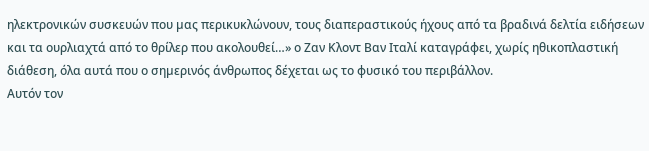ηλεκτρονικών συσκευών που µας περικυκλώνουν, τους διαπεραστικούς ήχους από τα βραδινά δελτία ειδήσεων και τα ουρλιαχτά από το θρίλερ που ακολουθεί…» ο Ζαν Κλοντ Βαν Ιταλί καταγράφει, χωρίς ηθικοπλαστική διάθεση, όλα αυτά που ο σηµερινός άνθρωπος δέχεται ως το φυσικό του περιβάλλον.
Αυτόν τον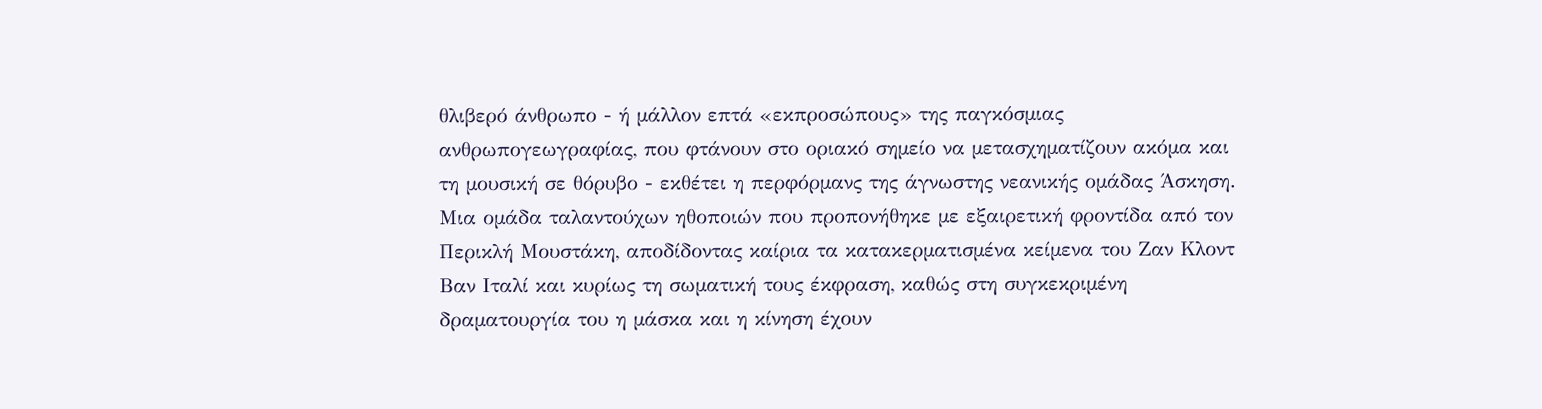θλιβερό άνθρωπο - ή µάλλον επτά «εκπροσώπους» της παγκόσµιας ανθρωπογεωγραφίας, που φτάνουν στο οριακό σηµείο να µετασχηµατίζουν ακόµα και τη µουσική σε θόρυβο - εκθέτει η περφόρµανς της άγνωστης νεανικής οµάδας Άσκηση.
Μια οµάδα ταλαντούχων ηθοποιών που προπονήθηκε µε εξαιρετική φροντίδα από τον Περικλή Μουστάκη, αποδίδοντας καίρια τα κατακερµατισµένα κείµενα του Ζαν Κλοντ Βαν Ιταλί και κυρίως τη σωµατική τους έκφραση, καθώς στη συγκεκριµένη δραµατουργία του η µάσκα και η κίνηση έχουν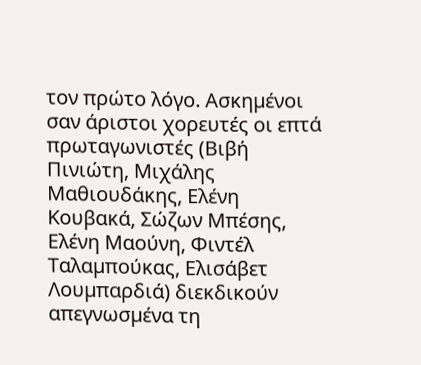τον πρώτο λόγο. Ασκηµένοι σαν άριστοι χορευτές οι επτά πρωταγωνιστές (Βιβή Πινιώτη, Μιχάλης Μαθιουδάκης, Ελένη Κουβακά, Σώζων Μπέσης, Ελένη Μαούνη, Φιντέλ Ταλαµπούκας, Ελισάβετ Λουµπαρδιά) διεκδικούν απεγνωσµένα τη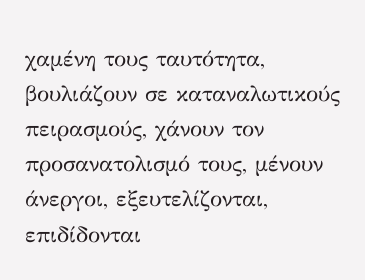χαµένη τους ταυτότητα, βουλιάζουν σε καταναλωτικούς πειρασµούς, χάνουν τον προσανατολισµό τους, µένουν άνεργοι, εξευτελίζονται, επιδίδονται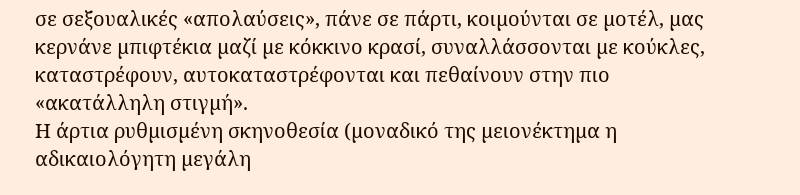σε σεξουαλικές «απολαύσεις», πάνε σε πάρτι, κοιµούνται σε µοτέλ, µας κερνάνε µπιφτέκια µαζί µε κόκκινο κρασί, συναλλάσσονται µε κούκλες, καταστρέφουν, αυτοκαταστρέφονται και πεθαίνουν στην πιο «ακατάλληλη στιγµή».
Η άρτια ρυθµισµένη σκηνοθεσία (µοναδικό της µειονέκτηµα η αδικαιολόγητη µεγάλη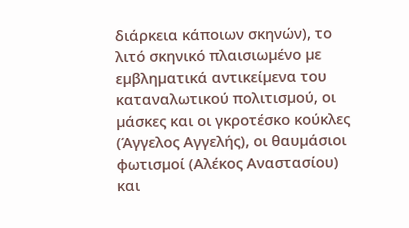διάρκεια κάποιων σκηνών), το λιτό σκηνικό πλαισιωµένο µε εµβληµατικά αντικείµενα του καταναλωτικού πολιτισµού, οι µάσκες και οι γκροτέσκο κούκλες (Άγγελος Αγγελής), οι θαυµάσιοι φωτισµοί (Αλέκος Αναστασίου) και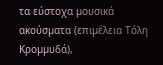τα εύστοχα µουσικά ακούσµατα (επιµέλεια Τόλη Κροµµυδά),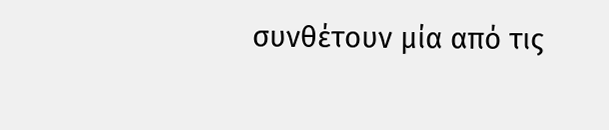συνθέτουν µία από τις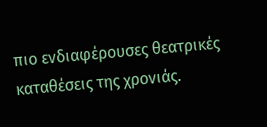πιο ενδιαφέρουσες θεατρικές καταθέσεις της χρονιάς.